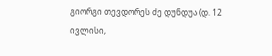გიორგი თევდორეს ძე დუნდუა (დ. 12 ივლისი,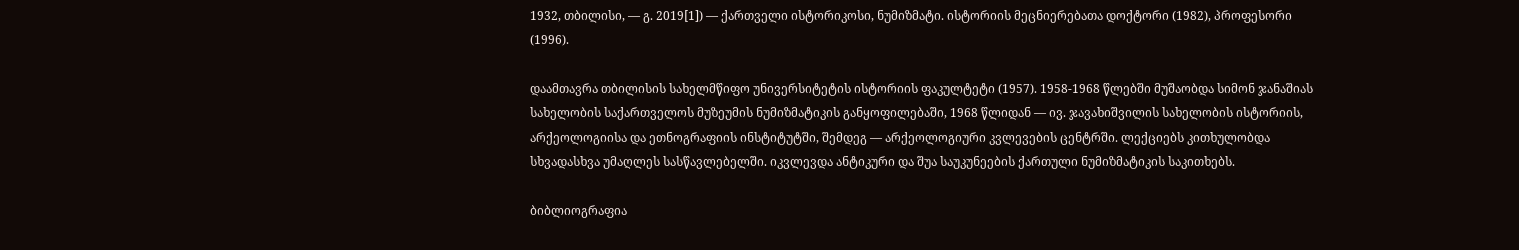1932, თბილისი, — გ. 2019[1]) — ქართველი ისტორიკოსი, ნუმიზმატი. ისტორიის მეცნიერებათა დოქტორი (1982), პროფესორი (1996).

დაამთავრა თბილისის სახელმწიფო უნივერსიტეტის ისტორიის ფაკულტეტი (1957). 1958-1968 წლებში მუშაობდა სიმონ ჯანაშიას სახელობის საქართველოს მუზეუმის ნუმიზმატიკის განყოფილებაში, 1968 წლიდან — ივ. ჯავახიშვილის სახელობის ისტორიის, არქეოლოგიისა და ეთნოგრაფიის ინსტიტუტში, შემდეგ — არქეოლოგიური კვლევების ცენტრში. ლექციებს კითხულობდა სხვადასხვა უმაღლეს სასწავლებელში. იკვლევდა ანტიკური და შუა საუკუნეების ქართული ნუმიზმატიკის საკითხებს.

ბიბლიოგრაფია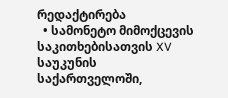რედაქტირება
  • სამონეტო მიმოქცევის საკითხებისათვის XV საუკუნის საქართველოში,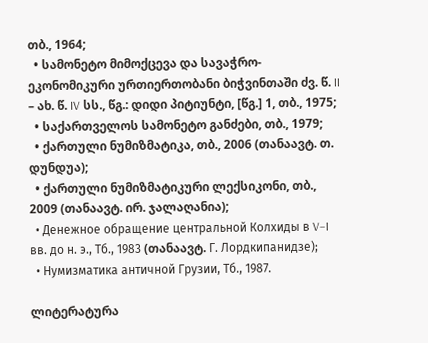თბ., 1964;
  • სამონეტო მიმოქცევა და სავაჭრო-ეკონომიკური ურთიერთობანი ბიჭვინთაში ძვ. წ. II – ახ. წ. IV სს., წგ.: დიდი პიტიუნტი, [წგ.] 1, თბ., 1975;
  • საქართველოს სამონეტო განძები, თბ., 1979;
  • ქართული ნუმიზმატიკა, თბ., 2006 (თანაავტ. თ. დუნდუა);
  • ქართული ნუმიზმატიკური ლექსიკონი, თბ., 2009 (თანაავტ. ირ. ჯალაღანია);
  • Денежное обращение центральной Колхиды в V–I вв. до н. э., Тб., 1983 (თანაავტ. Г. Лордкипанидзе);
  • Нумизматика античной Грузии, Тб., 1987.

ლიტერატურა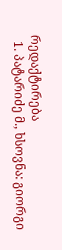რედაქტირება
  1. პატარიძე მ., ხსოვნა: გიორგი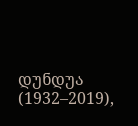დუნდუა (1932–2019),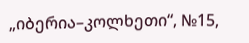„იბერია–კოლხეთი“, №15,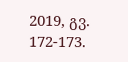2019, გვ. 172-173.